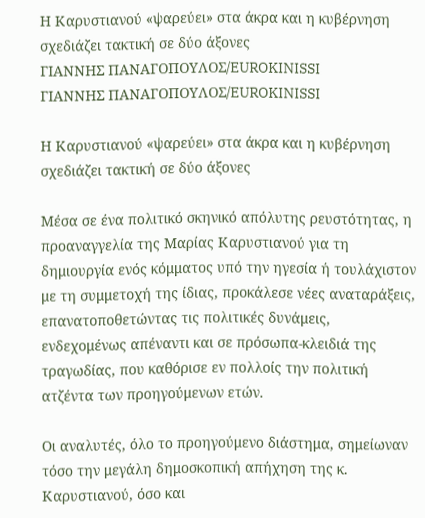Η Καρυστιανού «ψαρεύει» στα άκρα και η κυβέρνηση σχεδιάζει τακτική σε δύο άξονες
ΓΙΑΝΝΗΣ ΠΑΝΑΓΟΠΟΥΛΟΣ/EUROKINISSI
ΓΙΑΝΝΗΣ ΠΑΝΑΓΟΠΟΥΛΟΣ/EUROKINISSI

Η Καρυστιανού «ψαρεύει» στα άκρα και η κυβέρνηση σχεδιάζει τακτική σε δύο άξονες

Μέσα σε ένα πολιτικό σκηνικό απόλυτης ρευστότητας, η προαναγγελία της Μαρίας Καρυστιανού για τη δημιουργία ενός κόμματος υπό την ηγεσία ή τουλάχιστον με τη συμμετοχή της ίδιας, προκάλεσε νέες αναταράξεις, επανατοποθετώντας τις πολιτικές δυνάμεις, ενδεχομένως απέναντι και σε πρόσωπα-κλειδιά της τραγωδίας, που καθόρισε εν πολλοίς την πολιτική ατζέντα των προηγούμενων ετών.

Οι αναλυτές, όλο το προηγούμενο διάστημα, σημείωναν τόσο την μεγάλη δημοσκοπική απήχηση της κ. Καρυστιανού, όσο και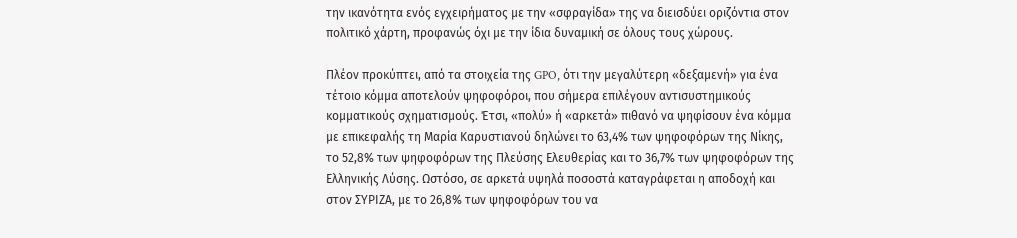την ικανότητα ενός εγχειρήματος με την «σφραγίδα» της να διεισδύει οριζόντια στον πολιτικό χάρτη, προφανώς όχι με την ίδια δυναμική σε όλους τους χώρους.

Πλέον προκύπτει, από τα στοιχεία της GPO, ότι την μεγαλύτερη «δεξαμενή» για ένα τέτοιο κόμμα αποτελούν ψηφοφόροι, που σήμερα επιλέγουν αντισυστημικούς κομματικούς σχηματισμούς. Έτσι, «πολύ» ή «αρκετά» πιθανό να ψηφίσουν ένα κόμμα με επικεφαλής τη Μαρία Καρυστιανού δηλώνει το 63,4% των ψηφοφόρων της Νίκης, το 52,8% των ψηφοφόρων της Πλεύσης Ελευθερίας και το 36,7% των ψηφοφόρων της Ελληνικής Λύσης. Ωστόσο, σε αρκετά υψηλά ποσοστά καταγράφεται η αποδοχή και στον ΣΥΡΙΖΑ, με το 26,8% των ψηφοφόρων του να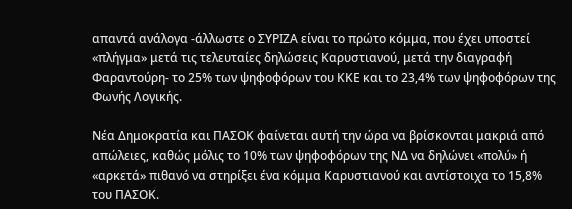απαντά ανάλογα -άλλωστε ο ΣΥΡΙΖΑ είναι το πρώτο κόμμα, που έχει υποστεί «πλήγμα» μετά τις τελευταίες δηλώσεις Καρυστιανού, μετά την διαγραφή Φαραντούρη- το 25% των ψηφοφόρων του ΚΚΕ και το 23,4% των ψηφοφόρων της Φωνής Λογικής.

Νέα Δημοκρατία και ΠΑΣΟΚ φαίνεται αυτή την ώρα να βρίσκονται μακριά από απώλειες, καθώς μόλις το 10% των ψηφοφόρων της ΝΔ να δηλώνει «πολύ» ή «αρκετά» πιθανό να στηρίξει ένα κόμμα Καρυστιανού και αντίστοιχα το 15,8% του ΠΑΣΟΚ.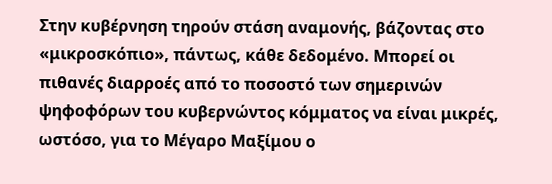Στην κυβέρνηση τηρούν στάση αναμονής, βάζοντας στο «μικροσκόπιο», πάντως, κάθε δεδομένο. Μπορεί οι πιθανές διαρροές από το ποσοστό των σημερινών ψηφοφόρων του κυβερνώντος κόμματος να είναι μικρές, ωστόσο, για το Μέγαρο Μαξίμου ο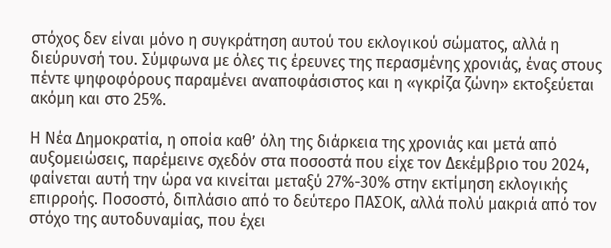στόχος δεν είναι μόνο η συγκράτηση αυτού του εκλογικού σώματος, αλλά η διεύρυνσή του. Σύμφωνα με όλες τις έρευνες της περασμένης χρονιάς, ένας στους πέντε ψηφοφόρους παραμένει αναποφάσιστος και η «γκρίζα ζώνη» εκτοξεύεται ακόμη και στο 25%.

Η Νέα Δημοκρατία, η οποία καθ’ όλη της διάρκεια της χρονιάς και μετά από αυξομειώσεις, παρέμεινε σχεδόν στα ποσοστά που είχε τον Δεκέμβριο του 2024, φαίνεται αυτή την ώρα να κινείται μεταξύ 27%-30% στην εκτίμηση εκλογικής επιρροής. Ποσοστό, διπλάσιο από το δεύτερο ΠΑΣΟΚ, αλλά πολύ μακριά από τον στόχο της αυτοδυναμίας, που έχει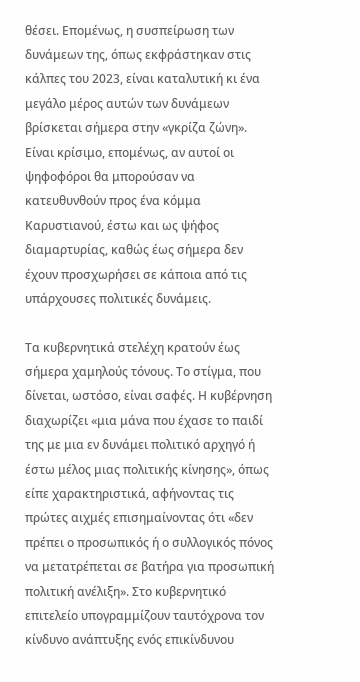θέσει. Επομένως, η συσπείρωση των δυνάμεων της, όπως εκφράστηκαν στις κάλπες του 2023, είναι καταλυτική κι ένα μεγάλο μέρος αυτών των δυνάμεων βρίσκεται σήμερα στην «γκρίζα ζώνη». Είναι κρίσιμο, επομένως, αν αυτοί οι ψηφοφόροι θα μπορούσαν να κατευθυνθούν προς ένα κόμμα Καρυστιανού, έστω και ως ψήφος διαμαρτυρίας, καθώς έως σήμερα δεν έχουν προσχωρήσει σε κάποια από τις υπάρχουσες πολιτικές δυνάμεις.

Τα κυβερνητικά στελέχη κρατούν έως σήμερα χαμηλούς τόνους. Το στίγμα, που δίνεται, ωστόσο, είναι σαφές. Η κυβέρνηση διαχωρίζει «μια μάνα που έχασε το παιδί της με μια εν δυνάμει πολιτικό αρχηγό ή έστω μέλος μιας πολιτικής κίνησης», όπως είπε χαρακτηριστικά, αφήνοντας τις πρώτες αιχμές επισημαίνοντας ότι «δεν πρέπει ο προσωπικός ή ο συλλογικός πόνος να μετατρέπεται σε βατήρα για προσωπική πολιτική ανέλιξη». Στο κυβερνητικό επιτελείο υπογραμμίζουν ταυτόχρονα τον κίνδυνο ανάπτυξης ενός επικίνδυνου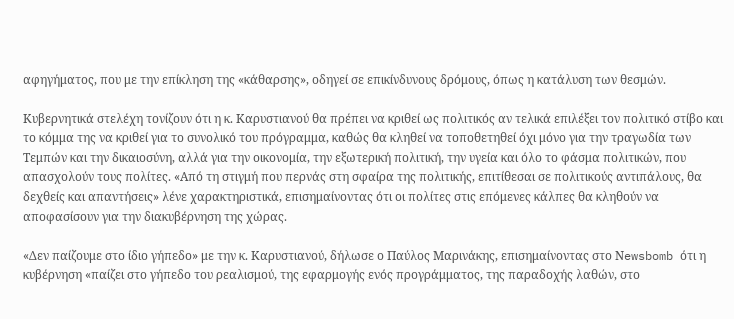αφηγήματος, που με την επίκληση της «κάθαρσης», οδηγεί σε επικίνδυνους δρόμους, όπως η κατάλυση των θεσμών.

Κυβερνητικά στελέχη τονίζουν ότι η κ. Καρυστιανού θα πρέπει να κριθεί ως πολιτικός αν τελικά επιλέξει τον πολιτικό στίβο και το κόμμα της να κριθεί για το συνολικό του πρόγραμμα, καθώς θα κληθεί να τοποθετηθεί όχι μόνο για την τραγωδία των Τεμπών και την δικαιοσύνη, αλλά για την οικονομία, την εξωτερική πολιτική, την υγεία και όλο το φάσμα πολιτικών, που απασχολούν τους πολίτες. «Από τη στιγμή που περνάς στη σφαίρα της πολιτικής, επιτίθεσαι σε πολιτικούς αντιπάλους, θα δεχθείς και απαντήσεις» λένε χαρακτηριστικά, επισημαίνοντας ότι οι πολίτες στις επόμενες κάλπες θα κληθούν να αποφασίσουν για την διακυβέρνηση της χώρας.

«Δεν παίζουμε στο ίδιο γήπεδο» με την κ. Καρυστιανού, δήλωσε ο Παύλος Μαρινάκης, επισημαίνοντας στο Νewsbomb ότι η κυβέρνηση «παίζει στο γήπεδο του ρεαλισμού, της εφαρμογής ενός προγράμματος, της παραδοχής λαθών, στο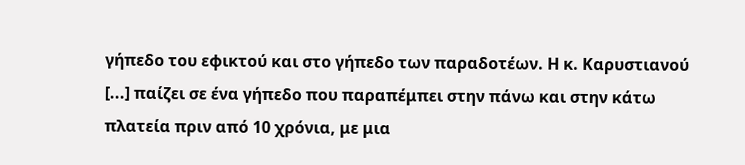γήπεδο του εφικτού και στο γήπεδο των παραδοτέων. Η κ. Καρυστιανού [...] παίζει σε ένα γήπεδο που παραπέμπει στην πάνω και στην κάτω πλατεία πριν από 10 χρόνια, με μια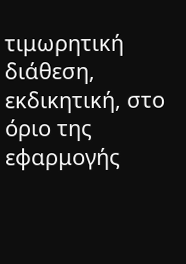τιμωρητική διάθεση, εκδικητική, στο όριο της εφαρμογής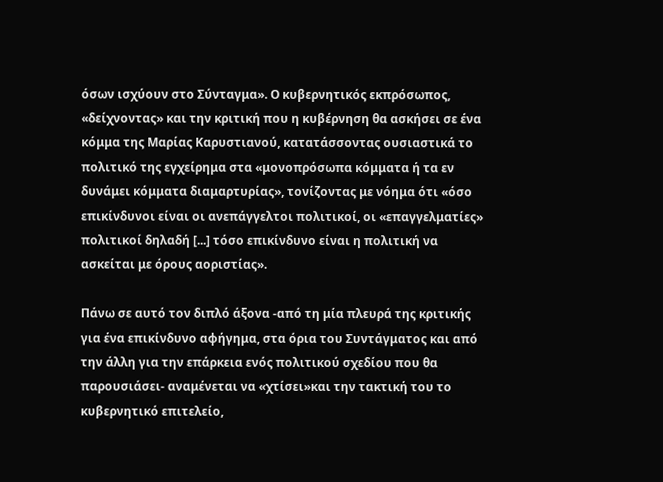όσων ισχύουν στο Σύνταγμα». Ο κυβερνητικός εκπρόσωπος, «δείχνοντας» και την κριτική που η κυβέρνηση θα ασκήσει σε ένα κόμμα της Μαρίας Καρυστιανού, κατατάσσοντας ουσιαστικά το πολιτικό της εγχείρημα στα «μονοπρόσωπα κόμματα ή τα εν δυνάμει κόμματα διαμαρτυρίας», τονίζοντας με νόημα ότι «όσο επικίνδυνοι είναι οι ανεπάγγελτοι πολιτικοί, οι «επαγγελματίες» πολιτικοί δηλαδή [...] τόσο επικίνδυνο είναι η πολιτική να ασκείται με όρους αοριστίας».

Πάνω σε αυτό τον διπλό άξονα -από τη μία πλευρά της κριτικής για ένα επικίνδυνο αφήγημα, στα όρια του Συντάγματος και από την άλλη για την επάρκεια ενός πολιτικού σχεδίου που θα παρουσιάσει- αναμένεται να «χτίσει»και την τακτική του το κυβερνητικό επιτελείο,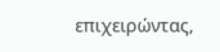επιχειρώντας,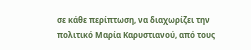σε κάθε περίπτωση, να διαχωρίζει την πολιτικό Μαρία Καρυστιανού, από τους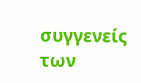συγγενείς των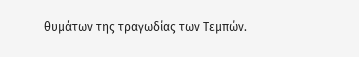θυμάτων της τραγωδίας των Τεμπών.